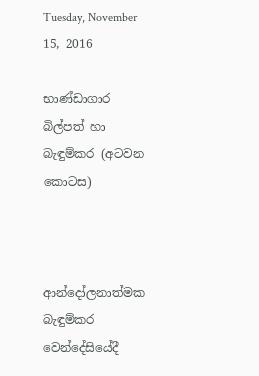Tuesday, November 15, 2016

භාණ්ඩාගාර බිල්පත් හා බැඳුම්කර (අටවන කොටස)



ආන්දෝලනාත්මක බැඳුම්කර වෙන්දේසියේදී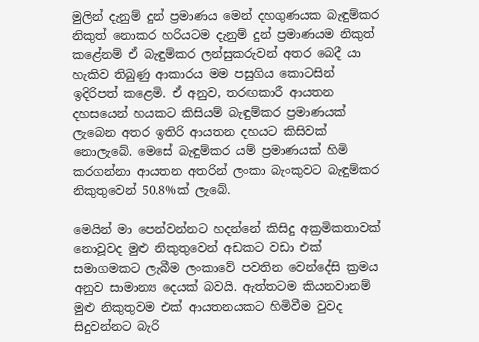මුලින් දැනුම් දුන් ප්‍රමාණය මෙන් දහගුණයක බැඳුම්කර නිකුත් නොකර හරියටම දැනුම් දුන් ප්‍රමාණයම නිකුත් කළේනම් ඒ බැඳුම්කර ලන්සුකරුවන් අතර බෙදී යා හැකිව තිබුණු ආකාරය මම පසුගිය කොටසින් ඉදිරිපත් කළෙමි. ඒ අනුව, තරඟකාරී ආයතන දහසයෙන් හයකට කිසියම් බැඳුම්කර ප්‍රමාණයක් ලැබෙන අතර ඉතිරි ආයතන දහයට කිසිවක් නොලැබේ. මෙසේ බැඳුම්කර යම් ප්‍රමාණයක් හිමි කරගන්නා ආයතන අතරින් ලංකා බැංකුවට බැඳුම්කර නිකුතුවෙන් 50.8%ක් ලැබේ.

මෙයින් මා පෙන්වන්නට හදන්නේ කිසිදු අක්‍රමිකතාවක් නොවූවද මුළු නිකුතුවෙන් අඩකට වඩා එක් සමාගමකට ලැබීම ලංකාවේ පවතින වෙන්දේසි ක්‍රමය අනුව සාමාන්‍ය දෙයක් බවයි. ඇත්තටම කියනවානම් මුළු නිකුතුවම එක් ආයතනයකට හිමිවීම වුවද සිදුවන්නට බැරි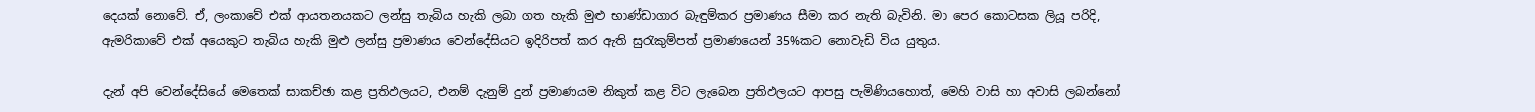දෙයක් නොවේ. ඒ, ලංකාවේ එක් ආයතනයකට ලන්සු තැබිය හැකි ලබා ගත හැකි මුළු භාණ්ඩාගාර බැඳුම්කර ප්‍රමාණය සීමා කර නැති බැවිනි. මා පෙර කොටසක ලියූ පරිදි, ඇමරිකාවේ එක් අයෙකුට තැබිය හැකි මුළු ලන්සු ප්‍රමාණය වෙන්දේසියට ඉදිරිපත් කර ඇති සුරැකුම්පත් ප්‍රමාණයෙන් 35%කට නොවැඩි විය යුතුය.

දැන් අපි වෙන්දේසියේ මෙතෙක් සාකච්ඡා කළ ප්‍රතිඵලයට, එනම් දැනුම් දුන් ප්‍රමාණයම නිකුත් කළ විට ලැබෙන ප්‍රතිඵලයට ආපසු පැමිණියහොත්, මෙහි වාසි හා අවාසි ලබන්නෝ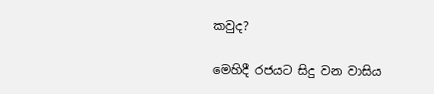කවුද?

මෙහිදී රජයට සිදු වන වාසිය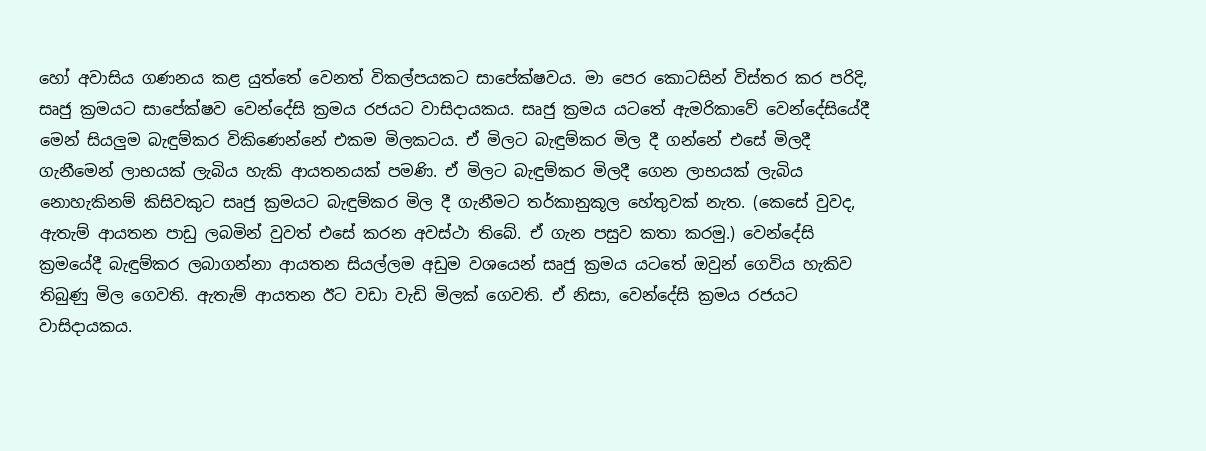හෝ අවාසිය ගණනය කළ යුත්තේ වෙනත් විකල්පයකට සාපේක්ෂවය. මා පෙර කොටසින් විස්තර කර පරිදි, සෘජු ක්‍රමයට සාපේක්ෂව වෙන්දේසි ක්‍රමය රජයට වාසිදායකය. සෘජු ක්‍රමය යටතේ ඇමරිකාවේ වෙන්දේසියේදී මෙන් සියලුම බැඳුම්කර විකිණෙන්නේ එකම මිලකටය. ඒ මිලට බැඳුම්කර මිල දී ගන්නේ එසේ මිලදී ගැනීමෙන් ලාභයක් ලැබිය හැකි ආයතනයක් පමණි. ඒ මිලට බැඳුම්කර මිලදී ගෙන ලාභයක් ලැබිය නොහැකිනම් කිසිවකුට සෘජු ක්‍රමයට බැඳුම්කර මිල දී ගැනීමට තර්කානුකූල හේතුවක් නැත. (කෙසේ වුවද, ඇතැම් ආයතන පාඩු ලබමින් වුවත් එසේ කරන අවස්ථා තිබේ. ඒ ගැන පසුව කතා කරමු.) වෙන්දේසි ක්‍රමයේදී බැඳුම්කර ලබාගන්නා ආයතන සියල්ලම අඩුම වශයෙන් සෘජු ක්‍රමය යටතේ ඔවුන් ගෙවිය හැකිව තිබුණු මිල ගෙවති. ඇතැම් ආයතන ඊට වඩා වැඩි මිලක් ගෙවති. ඒ නිසා, වෙන්දේසි ක්‍රමය රජයට වාසිදායකය.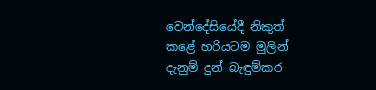වෙන්දේසියේදී නිකුත් කළේ හරියටම මුලින් දැනුම් දුන් බැඳුම්කර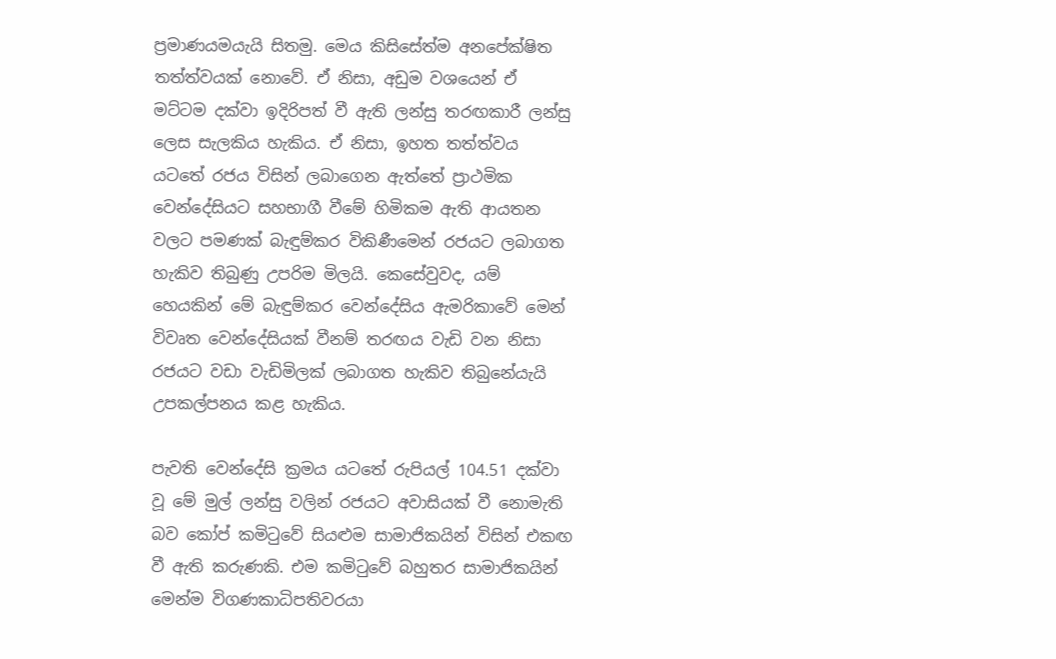ප්‍රමාණයමයැයි සිතමු. මෙය කිසිසේත්ම අනපේක්ෂිත තත්ත්වයක් නොවේ. ඒ නිසා, අඩුම වශයෙන් ඒ මට්ටම දක්වා ඉදිරිපත් වී ඇති ලන්සු තරඟකාරී ලන්සු ලෙස සැලකිය හැකිය. ඒ නිසා, ඉහත තත්ත්වය යටතේ රජය විසින් ලබාගෙන ඇත්තේ ප්‍රාථමික වෙන්දේසියට සහභාගී වීමේ හිමිකම ඇති ආයතන වලට පමණක් බැඳුම්කර විකිණීමෙන් රජයට ලබාගත හැකිව තිබුණු උපරිම මිලයි. කෙසේවුවද, යම් හෙයකින් මේ බැඳුම්කර වෙන්දේසිය ඇමරිකාවේ මෙන් විවෘත වෙන්දේසියක් වීනම් තරඟය වැඩි වන නිසා රජයට වඩා වැඩිමිලක් ලබාගත හැකිව තිබුනේයැයි උපකල්පනය කළ හැකිය.

පැවති වෙන්දේසි ක්‍රමය යටතේ රුපියල් 104.51 දක්වා වූ මේ මුල් ලන්සු වලින් රජයට අවාසියක් වී නොමැති බව කෝප් කමිටුවේ සියළුම සාමාජිකයින් විසින් එකඟ වී ඇති කරුණකි. එම කමිටුවේ බහුතර සාමාජිකයින් මෙන්ම විගණකාධිපතිවරයා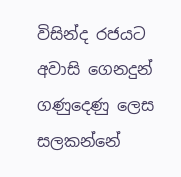විසින්ද රජයට අවාසි ගෙනදුන් ගණුදෙණු ලෙස සලකන්නේ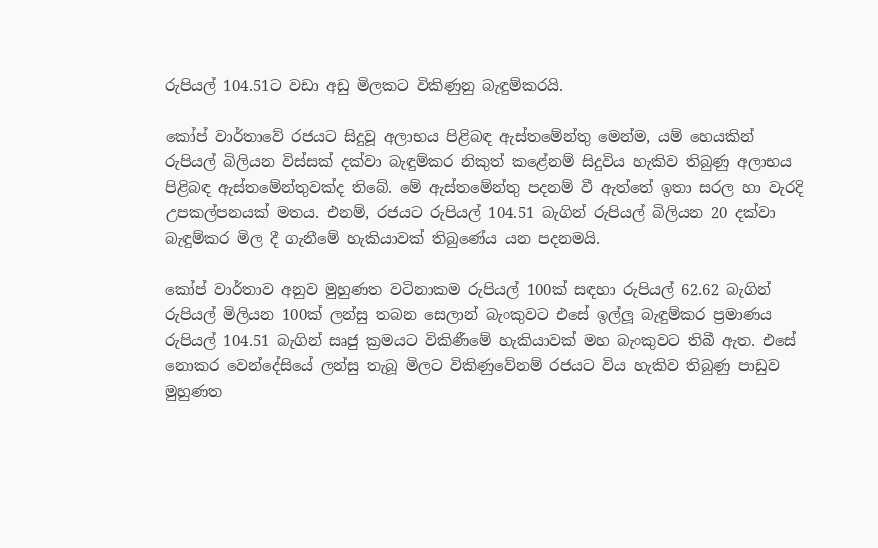රුපියල් 104.51ට වඩා අඩු මිලකට විකිණුනු බැඳුම්කරයි.

කෝප් වාර්තාවේ රජයට සිදුවූ අලාභය පිළිබඳ ඇස්තමේන්තු මෙන්ම, යම් හෙයකින් රුපියල් බිලියන විස්සක් දක්වා බැඳුම්කර නිකුත් කළේනම් සිදුවිය හැකිව තිබුණු අලාභය පිළිබඳ ඇස්තමේන්තුවක්ද තිබේ. මේ ඇස්තමේන්තු පදනම් වී ඇත්තේ ඉතා සරල හා වැරදි උපකල්පනයක් මතය. එනම්, රජයට රුපියල් 104.51 බැගින් රුපියල් බිලියන 20 දක්වා බැඳුම්කර මිල දී ගැනීමේ හැකියාවක් තිබුණේය යන පදනමයි.

කෝප් වාර්තාව අනුව මුහුණත වටිනාකම රුපියල් 100ක් සඳහා රුපියල් 62.62 බැගින් රුපියල් මිලියන 100ක් ලන්සු තබන සෙලාන් බැංකුවට එසේ ඉල්ලූ බැඳුම්කර ප්‍රමාණය රුපියල් 104.51 බැගින් සෘජු ක්‍රමයට විකිණීමේ හැකියාවක් මහ බැංකුවට තිබී ඇත. එසේ නොකර වෙන්දේසියේ ලන්සු තැබූ මිලට විකිණුවේනම් රජයට විය හැකිව තිබුණු පාඩුව මුහුණත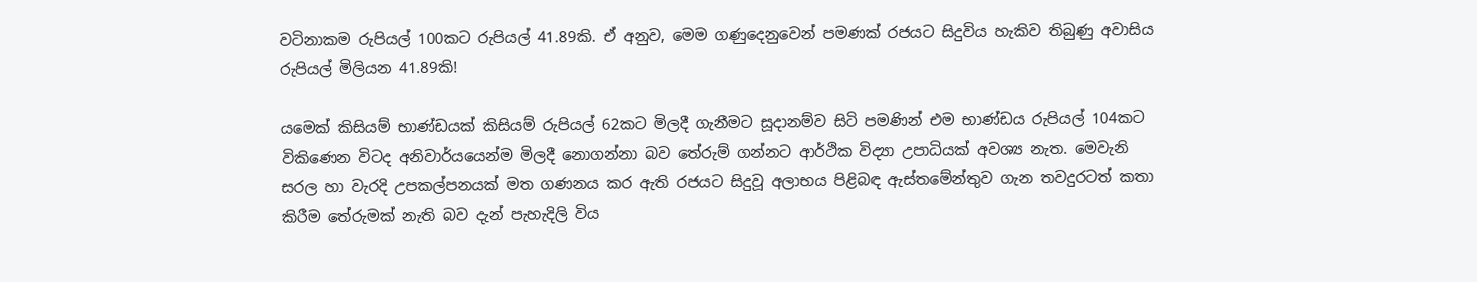වටිනාකම රුපියල් 100කට රුපියල් 41.89කි. ඒ අනුව, මෙම ගණුදෙනුවෙන් පමණක් රජයට සිදුවිය හැකිව තිබුණු අවාසිය රුපියල් මිලියන 41.89කි!

යමෙක් කිසියම් භාණ්ඩයක් කිසියම් රුපියල් 62කට මිලදී ගැනීමට සූදානම්ව සිටි පමණින් එම භාණ්ඩය රුපියල් 104කට විකිණෙන විටද අනිවාර්යයෙන්ම මිලදී නොගන්නා බව තේරුම් ගන්නට ආර්ථික විද්‍යා උපාධියක් අවශ්‍ය නැත. මෙවැනි සරල හා වැරදි උපකල්පනයක් මත ගණනය කර ඇති රජයට සිදුවූ අලාභය පිළිබඳ ඇස්තමේන්තුව ගැන තවදුරටත් කතා කිරීම තේරුමක් නැති බව දැන් පැහැදිලි විය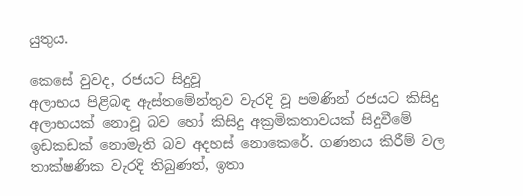යුතුය.

කෙසේ වුවද, රජයට සිදුවූ
අලාභය පිළිබඳ ඇස්තමේන්තුව වැරදි වූ පමණින් රජයට කිසිදු අලාභයක් නොවූ බව හෝ කිසිදු අක්‍රමිකතාවයක් සිදුවීමේ ඉඩකඩක් නොමැති බව අදහස් නොකෙරේ. ගණනය කිරීම් වල තාක්ෂණික වැරදි තිබුණත්, ඉතා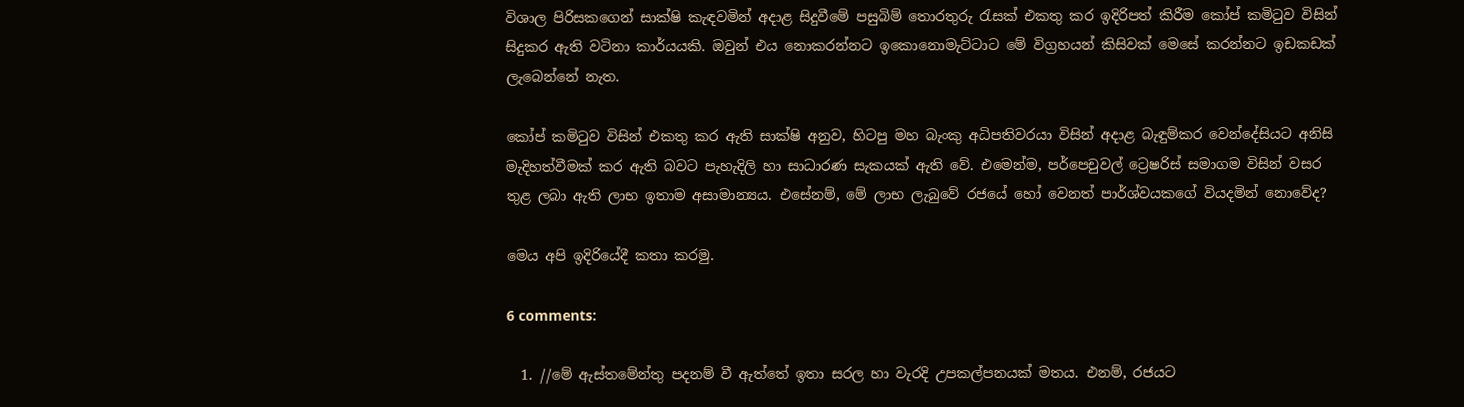විශාල පිරිසකගෙන් සාක්ෂි කැඳවමින් අදාළ සිදුවීමේ පසුබිම් තොරතුරු රැසක් එකතු කර ඉදිරිපත් කිරීම කෝප් කමිටුව විසින් සිදුකර ඇති වටිනා කාර්යයකි. ඔවුන් එය නොකරන්නට ඉකොනොමැට්ටාට මේ විග්‍රහයන් කිසිවක් මෙසේ කරන්නට ඉඩකඩක් ලැබෙන්නේ නැත.

කෝප් කමිටුව විසින් එකතු කර ඇති සාක්ෂි අනුව, හිටපු මහ බැංකු අධිපතිවරයා විසින් අදාළ බැඳුම්කර වෙන්දේසියට අනිසි මැදිහත්වීමක් කර ඇති බවට පැහැදිලි හා සාධාරණ සැකයක් ඇති වේ. එමෙන්ම, පර්පෙචුවල් ට්‍රෙෂරිස් සමාගම විසින් වසර තුළ ලබා ඇති ලාභ ඉතාම අසාමාන්‍යය. එසේනම්, මේ ලාභ ලැබුවේ රජයේ හෝ වෙනත් පාර්ශ්වයකගේ වියදමින් නොවේද?

මෙය අපි ඉදිරියේදී කතා කරමු.

6 comments:

  1. //මේ ඇස්තමේන්තු පදනම් වී ඇත්තේ ඉතා සරල හා වැරදි උපකල්පනයක් මතය. එනම්, රජයට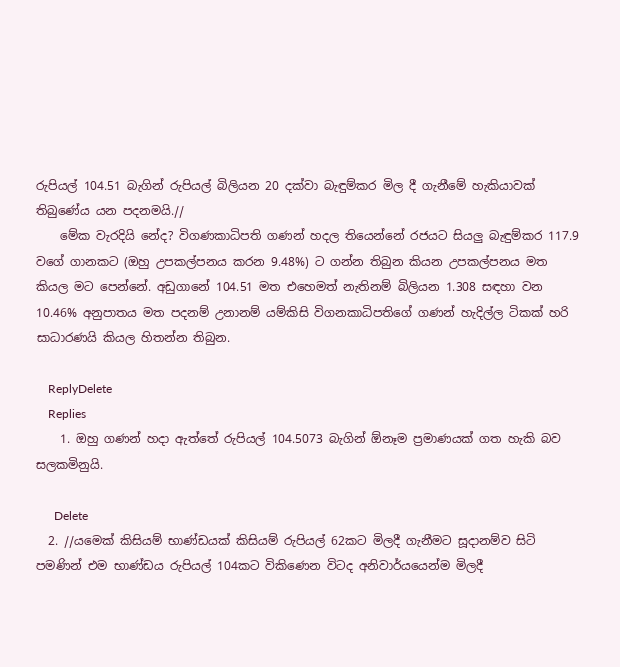රුපියල් 104.51 බැගින් රුපියල් බිලියන 20 දක්වා බැඳුම්කර මිල දී ගැනීමේ හැකියාවක් තිබුණේය යන පදනමයි.//
    මේක වැරදියි නේද? විගණකාධිපති ගණන් හදල තියෙන්නේ රජයට සියලු බැඳුම්කර 117.9 වගේ ගානකට (ඔහු උපකල්පනය කරන 9.48%) ට ගන්න තිබුන කියන උපකල්පනය මත කියල මට පෙන්නේ. අඩුගානේ 104.51 මත එහෙමත් නැතිනම් බිලියන 1.308 සඳහා වන 10.46% අනුපාතය මත පදනම් උනානම් යම්කිසි විගනකාධිපතිගේ ගණන් හැදිල්ල ටිකක් හරි සාධාරණයි කියල හිතන්න තිබුන.

    ReplyDelete
    Replies
    1. ඔහු ගණන් හදා ඇත්තේ රුපියල් 104.5073 බැගින් ඕනෑම ප්‍රමාණයක් ගත හැකි බව සලකමිනුයි.

      Delete
  2. //යමෙක් කිසියම් භාණ්ඩයක් කිසියම් රුපියල් 62කට මිලදී ගැනීමට සූදානම්ව සිටි පමණින් එම භාණ්ඩය රුපියල් 104කට විකිණෙන විටද අනිවාර්යයෙන්ම මිලදී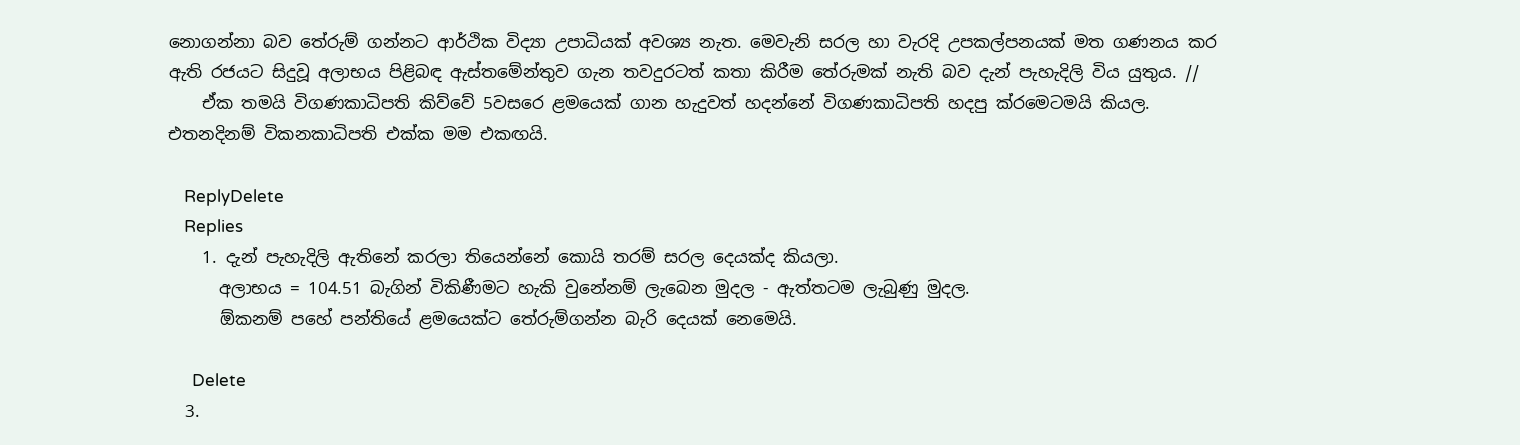නොගන්නා බව තේරුම් ගන්නට ආර්ථික විද්‍යා උපාධියක් අවශ්‍ය නැත. මෙවැනි සරල හා වැරදි උපකල්පනයක් මත ගණනය කර ඇති රජයට සිදුවූ අලාභය පිළිබඳ ඇස්තමේන්තුව ගැන තවදුරටත් කතා කිරීම තේරුමක් නැති බව දැන් පැහැදිලි විය යුතුය. //
    ඒක තමයි විගණකාධිපති කිව්වේ 5වසරෙ ළමයෙක් ගාන හැදුවත් හදන්නේ විගණකාධිපති හදපු ක්රමෙටමයි කියල. එතනදිනම් විකනකාධිපති එක්ක මම එකඟයි.

    ReplyDelete
    Replies
    1. දැන් පැහැදිලි ඇතිනේ කරලා තියෙන්නේ කොයි තරම් සරල දෙයක්ද කියලා.
      අලාභය = 104.51 බැගින් විකිණීමට හැකි වුනේනම් ලැබෙන මුදල - ඇත්තටම ලැබුණු මුදල.
      ඕකනම් පහේ පන්තියේ ළමයෙක්ට තේරුම්ගන්න බැරි දෙයක් නෙමෙයි.

      Delete
  3.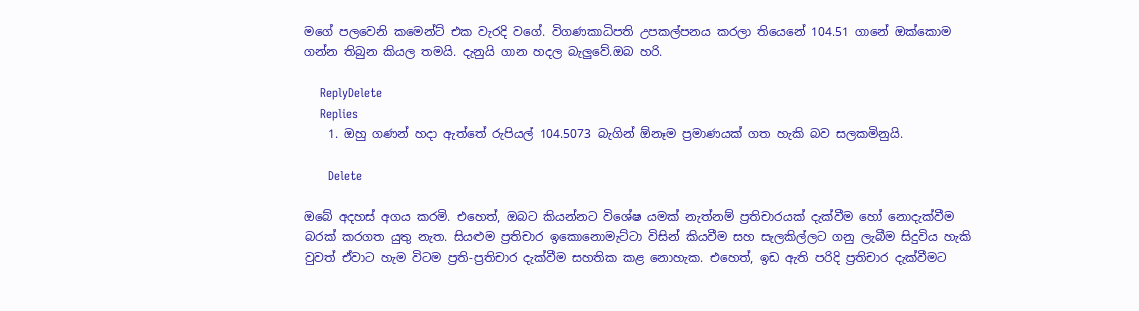මගේ පලවෙනි කමෙන්ට් එක වැරදි වගේ. විගණකාධිපති උපකල්පනය කරලා තියෙනේ 104.51 ගානේ ඔක්කොම ගන්න තිබුන කියල තමයි. දැනුයි ගාන හදල බැලුවේ.ඔබ හරි.

    ReplyDelete
    Replies
    1. ඔහු ගණන් හදා ඇත්තේ රුපියල් 104.5073 බැගින් ඕනෑම ප්‍රමාණයක් ගත හැකි බව සලකමිනුයි.

      Delete

ඔබේ අදහස් අගය කරමි. එහෙත්, ඔබට කියන්නට විශේෂ යමක් නැත්නම් ප්‍රතිචාරයක් දැක්වීම හෝ නොදැක්වීම බරක් කරගත යුතු නැත. සියළුම ප්‍රතිචාර ඉකොනොමැට්ටා විසින් කියවීම සහ සැලකිල්ලට ගනු ලැබීම සිදුවිය හැකි වුවත් ඒවාට හැම විටම ප්‍රති-ප්‍රතිචාර දැක්වීම සහතික කළ නොහැක. එහෙත්, ඉඩ ඇති පරිදි ප්‍රතිචාර දැක්වීමට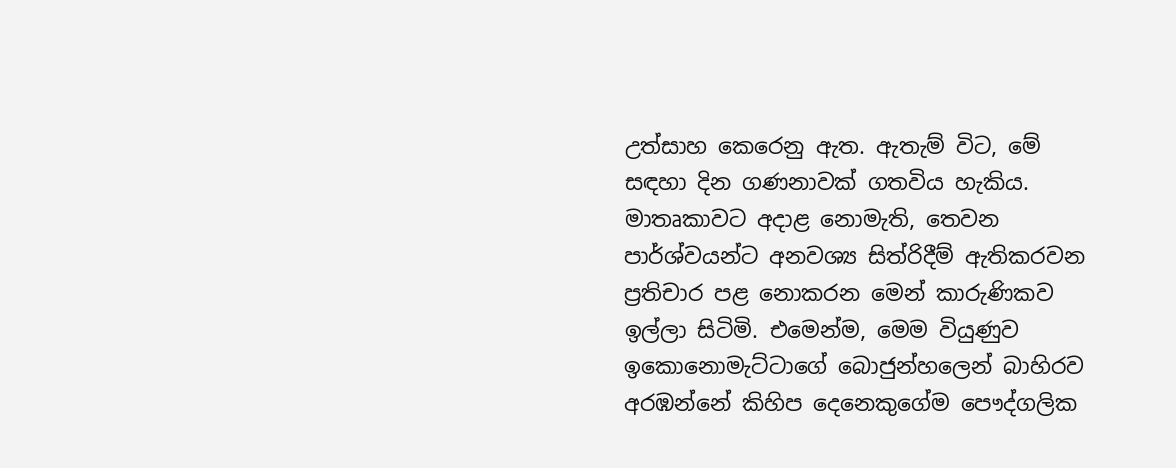උත්සාහ කෙරෙනු ඇත. ඇතැම් විට, මේ සඳහා දින ගණනාවක් ගතවිය හැකිය. මාතෘකාවට අදාළ නොමැති, තෙවන පාර්ශ්වයන්ට අනවශ්‍ය සිත්රිදීම් ඇතිකරවන ප්‍රතිචාර පළ නොකරන මෙන් කාරුණිකව ඉල්ලා සිටිමි. එමෙන්ම, මෙම වියුණුව ඉකොනොමැට්ටාගේ බොජුන්හලෙන් බාහිරව අරඹන්නේ කිහිප දෙනෙකුගේම පෞද්ගලික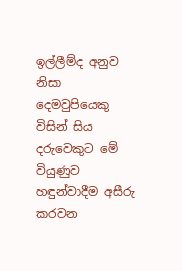ඉල්ලීම්ද අනුව නිසා දෙමවුපියෙකු විසින් සිය දරුවෙකුට මේ වියුණුව හඳුන්වාදීම අසීරු කරවන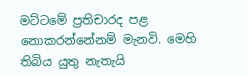මට්ටමේ ප්‍රතිචාරද පළ නොකරන්නේනම් මැනවි. මෙහි තිබිය යුතු නැතැයි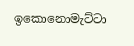ඉකොනොමැට්ටා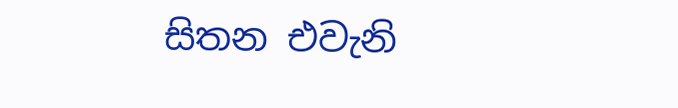සිතන එවැනි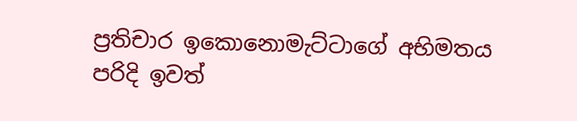ප්‍රතිචාර ඉකොනොමැට්ටාගේ අභිමතය පරිදි ඉවත්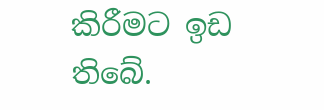කිරීමට ඉඩ තිබේ.